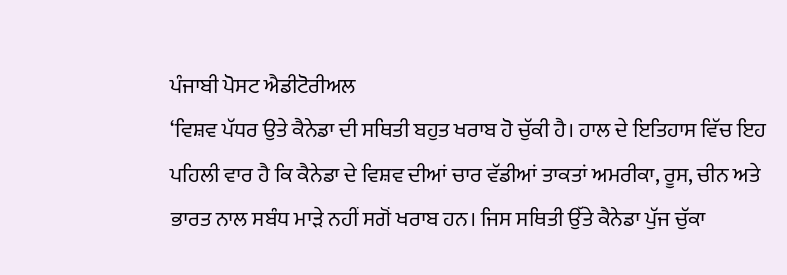ਪੰਜਾਬੀ ਪੋਸਟ ਐਡੀਟੋਰੀਅਲ
‘ਵਿਸ਼ਵ ਪੱਧਰ ਉਤੇ ਕੈਨੇਡਾ ਦੀ ਸਥਿਤੀ ਬਹੁਤ ਖਰਾਬ ਹੋ ਚੁੱਕੀ ਹੈ। ਹਾਲ ਦੇ ਇਤਿਹਾਸ ਵਿੱਚ ਇਹ ਪਹਿਲੀ ਵਾਰ ਹੈ ਕਿ ਕੈਨੇਡਾ ਦੇ ਵਿਸ਼ਵ ਦੀਆਂ ਚਾਰ ਵੱਡੀਆਂ ਤਾਕਤਾਂ ਅਮਰੀਕਾ, ਰੂਸ, ਚੀਨ ਅਤੇ ਭਾਰਤ ਨਾਲ ਸਬੰਧ ਮਾੜੇ ਨਹੀਂ ਸਗੋਂ ਖਰਾਬ ਹਨ। ਜਿਸ ਸਥਿਤੀ ਉੱਤੇ ਕੈਨੇਡਾ ਪੁੱਜ ਚੁੱਕਾ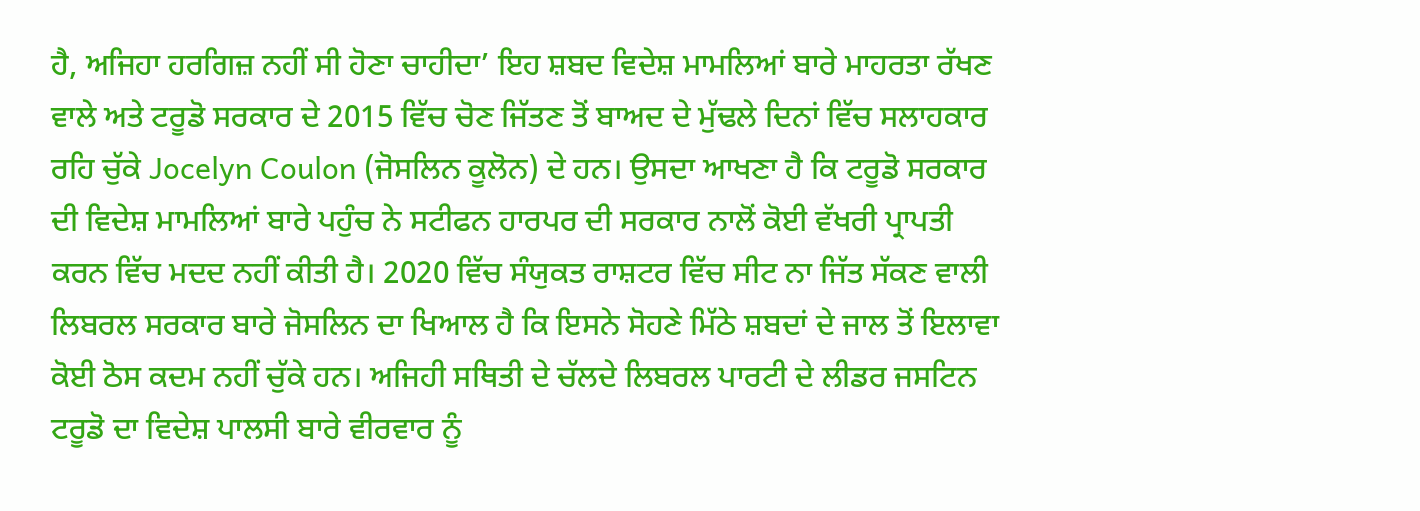ਹੈ, ਅਜਿਹਾ ਹਰਗਿਜ਼ ਨਹੀਂ ਸੀ ਹੋਣਾ ਚਾਹੀਦਾ’ ਇਹ ਸ਼ਬਦ ਵਿਦੇਸ਼ ਮਾਮਲਿਆਂ ਬਾਰੇ ਮਾਹਰਤਾ ਰੱਖਣ ਵਾਲੇ ਅਤੇ ਟਰੂਡੋ ਸਰਕਾਰ ਦੇ 2015 ਵਿੱਚ ਚੋਣ ਜਿੱਤਣ ਤੋਂ ਬਾਅਦ ਦੇ ਮੁੱਢਲੇ ਦਿਨਾਂ ਵਿੱਚ ਸਲਾਹਕਾਰ ਰਹਿ ਚੁੱਕੇ Jocelyn Coulon (ਜੋਸਲਿਨ ਕੂਲੋਨ) ਦੇ ਹਨ। ਉਸਦਾ ਆਖਣਾ ਹੈ ਕਿ ਟਰੂਡੋ ਸਰਕਾਰ ਦੀ ਵਿਦੇਸ਼ ਮਾਮਲਿਆਂ ਬਾਰੇ ਪਹੁੰਚ ਨੇ ਸਟੀਫਨ ਹਾਰਪਰ ਦੀ ਸਰਕਾਰ ਨਾਲੋਂ ਕੋਈ ਵੱਖਰੀ ਪ੍ਰਾਪਤੀ ਕਰਨ ਵਿੱਚ ਮਦਦ ਨਹੀਂ ਕੀਤੀ ਹੈ। 2020 ਵਿੱਚ ਸੰਯੁਕਤ ਰਾਸ਼ਟਰ ਵਿੱਚ ਸੀਟ ਨਾ ਜਿੱਤ ਸੱਕਣ ਵਾਲੀ ਲਿਬਰਲ ਸਰਕਾਰ ਬਾਰੇ ਜੋਸਲਿਨ ਦਾ ਖਿਆਲ ਹੈ ਕਿ ਇਸਨੇ ਸੋਹਣੇ ਮਿੱਠੇ ਸ਼ਬਦਾਂ ਦੇ ਜਾਲ ਤੋਂ ਇਲਾਵਾ ਕੋਈ ਠੋਸ ਕਦਮ ਨਹੀਂ ਚੁੱਕੇ ਹਨ। ਅਜਿਹੀ ਸਥਿਤੀ ਦੇ ਚੱਲਦੇ ਲਿਬਰਲ ਪਾਰਟੀ ਦੇ ਲੀਡਰ ਜਸਟਿਨ ਟਰੂਡੋ ਦਾ ਵਿਦੇਸ਼ ਪਾਲਸੀ ਬਾਰੇ ਵੀਰਵਾਰ ਨੂੰ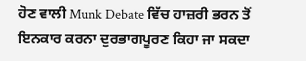ਹੋਣ ਵਾਲੀ Munk Debate ਵਿੱਚ ਹਾਜ਼ਰੀ ਭਰਨ ਤੋਂ ਇਨਕਾਰ ਕਰਨਾ ਦੁਰਭਾਗਪੂਰਣ ਕਿਹਾ ਜਾ ਸਕਦਾ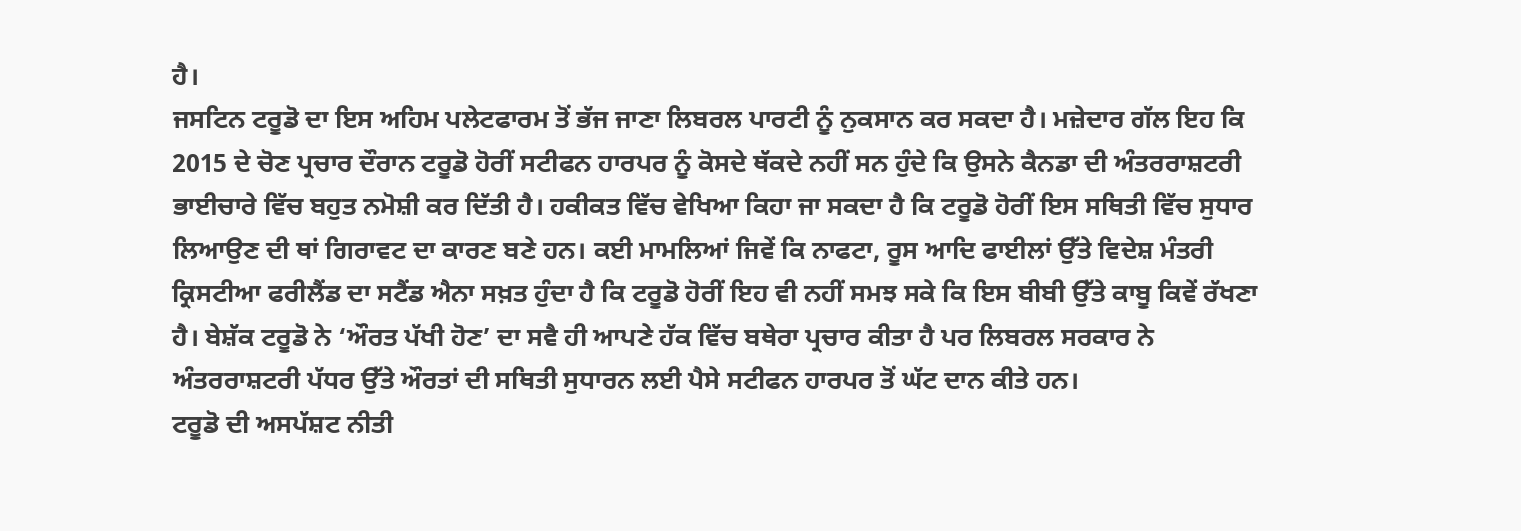ਹੈ।
ਜਸਟਿਨ ਟਰੂਡੋ ਦਾ ਇਸ ਅਹਿਮ ਪਲੇਟਫਾਰਮ ਤੋਂ ਭੱਜ ਜਾਣਾ ਲਿਬਰਲ ਪਾਰਟੀ ਨੂੰ ਨੁਕਸਾਨ ਕਰ ਸਕਦਾ ਹੈ। ਮਜ਼ੇਦਾਰ ਗੱਲ ਇਹ ਕਿ 2015 ਦੇ ਚੋਣ ਪ੍ਰਚਾਰ ਦੌਰਾਨ ਟਰੂਡੋ ਹੋਰੀਂ ਸਟੀਫਨ ਹਾਰਪਰ ਨੂੰ ਕੋਸਦੇ ਥੱਕਦੇ ਨਹੀਂ ਸਨ ਹੁੰਦੇ ਕਿ ਉਸਨੇ ਕੈਨਡਾ ਦੀ ਅੰਤਰਰਾਸ਼ਟਰੀ ਭਾਈਚਾਰੇ ਵਿੱਚ ਬਹੁਤ ਨਮੋਸ਼ੀ ਕਰ ਦਿੱਤੀ ਹੈ। ਹਕੀਕਤ ਵਿੱਚ ਵੇਖਿਆ ਕਿਹਾ ਜਾ ਸਕਦਾ ਹੈ ਕਿ ਟਰੂਡੋ ਹੋਰੀਂ ਇਸ ਸਥਿਤੀ ਵਿੱਚ ਸੁਧਾਰ ਲਿਆਉਣ ਦੀ ਥਾਂ ਗਿਰਾਵਟ ਦਾ ਕਾਰਣ ਬਣੇ ਹਨ। ਕਈ ਮਾਮਲਿਆਂ ਜਿਵੇਂ ਕਿ ਨਾਫਟਾ, ਰੂਸ ਆਦਿ ਫਾਈਲਾਂ ਉੱਤੇ ਵਿਦੇਸ਼ ਮੰਤਰੀ ਕ੍ਰਿਸਟੀਆ ਫਰੀਲੈਂਡ ਦਾ ਸਟੈਂਡ ਐਨਾ ਸਖ਼ਤ ਹੁੰਦਾ ਹੈ ਕਿ ਟਰੂਡੋ ਹੋਰੀਂ ਇਹ ਵੀ ਨਹੀਂ ਸਮਝ ਸਕੇ ਕਿ ਇਸ ਬੀਬੀ ਉੱਤੇ ਕਾਬੂ ਕਿਵੇਂ ਰੱਖਣਾ ਹੈ। ਬੇਸ਼ੱਕ ਟਰੂਡੋ ਨੇ ‘ਔਰਤ ਪੱਖੀ ਹੋਣ’ ਦਾ ਸਵੈ ਹੀ ਆਪਣੇ ਹੱਕ ਵਿੱਚ ਬਥੇਰਾ ਪ੍ਰਚਾਰ ਕੀਤਾ ਹੈ ਪਰ ਲਿਬਰਲ ਸਰਕਾਰ ਨੇ ਅੰਤਰਰਾਸ਼ਟਰੀ ਪੱਧਰ ਉੱਤੇ ਔਰਤਾਂ ਦੀ ਸਥਿਤੀ ਸੁਧਾਰਨ ਲਈ ਪੈਸੇ ਸਟੀਫਨ ਹਾਰਪਰ ਤੋਂ ਘੱਟ ਦਾਨ ਕੀਤੇ ਹਨ।
ਟਰੂਡੋ ਦੀ ਅਸਪੱਸ਼ਟ ਨੀਤੀ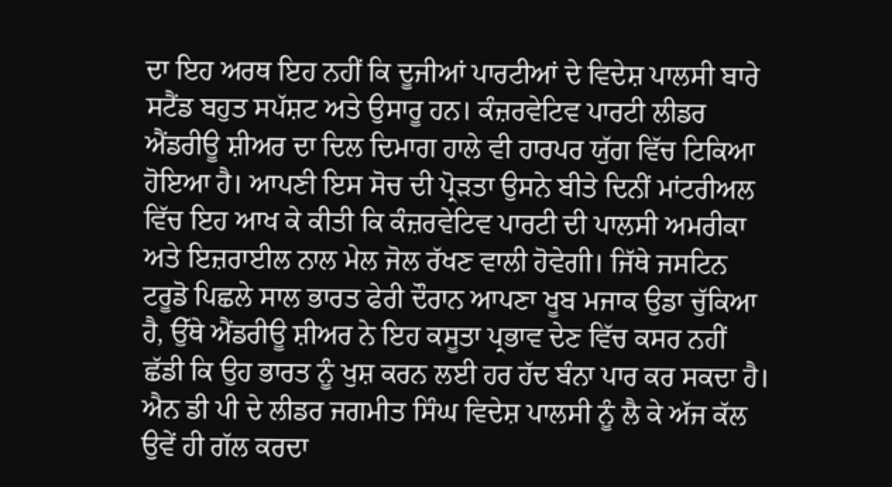ਦਾ ਇਹ ਅਰਥ ਇਹ ਨਹੀਂ ਕਿ ਦੂਜੀਆਂ ਪਾਰਟੀਆਂ ਦੇ ਵਿਦੇਸ਼ ਪਾਲਸੀ ਬਾਰੇ ਸਟੈਂਡ ਬਹੁਤ ਸਪੱਸ਼ਟ ਅਤੇ ਉਸਾਰੂ ਹਨ। ਕੰਜ਼ਰਵੇਟਿਵ ਪਾਰਟੀ ਲੀਡਰ ਐਂਡਰੀਊ ਸ਼ੀਅਰ ਦਾ ਦਿਲ ਦਿਮਾਗ ਹਾਲੇ ਵੀ ਹਾਰਪਰ ਯੁੱਗ ਵਿੱਚ ਟਿਕਿਆ ਹੋਇਆ ਹੈ। ਆਪਣੀ ਇਸ ਸੋਚ ਦੀ ਪ੍ਰੋੜਤਾ ਉਸਨੇ ਬੀਤੇ ਦਿਨੀਂ ਮਾਂਟਰੀਅਲ ਵਿੱਚ ਇਹ ਆਖ ਕੇ ਕੀਤੀ ਕਿ ਕੰਜ਼ਰਵੇਟਿਵ ਪਾਰਟੀ ਦੀ ਪਾਲਸੀ ਅਮਰੀਕਾ ਅਤੇ ਇਜ਼ਰਾਈਲ ਨਾਲ ਮੇਲ ਜੋਲ ਰੱਖਣ ਵਾਲੀ ਹੋਵੇਗੀ। ਜਿੱਥੇ ਜਸਟਿਨ ਟਰੂਡੋ ਪਿਛਲੇ ਸਾਲ ਭਾਰਤ ਫੇਰੀ ਦੌਰਾਨ ਆਪਣਾ ਖੂਬ ਮਜਾਕ ਉਡਾ ਚੁੱਕਿਆ ਹੈ, ਉੱਥੇ ਐਂਡਰੀਊ ਸ਼ੀਅਰ ਨੇ ਇਹ ਕਸੂਤਾ ਪ੍ਰਭਾਵ ਦੇਣ ਵਿੱਚ ਕਸਰ ਨਹੀਂ ਛੱਡੀ ਕਿ ਉਹ ਭਾਰਤ ਨੂੰ ਖੁਸ਼ ਕਰਨ ਲਈ ਹਰ ਹੱਦ ਬੰਨਾ ਪਾਰ ਕਰ ਸਕਦਾ ਹੈ। ਐਨ ਡੀ ਪੀ ਦੇ ਲੀਡਰ ਜਗਮੀਤ ਸਿੰਘ ਵਿਦੇਸ਼ ਪਾਲਸੀ ਨੂੰ ਲੈ ਕੇ ਅੱਜ ਕੱਲ ਉਵੇਂ ਹੀ ਗੱਲ ਕਰਦਾ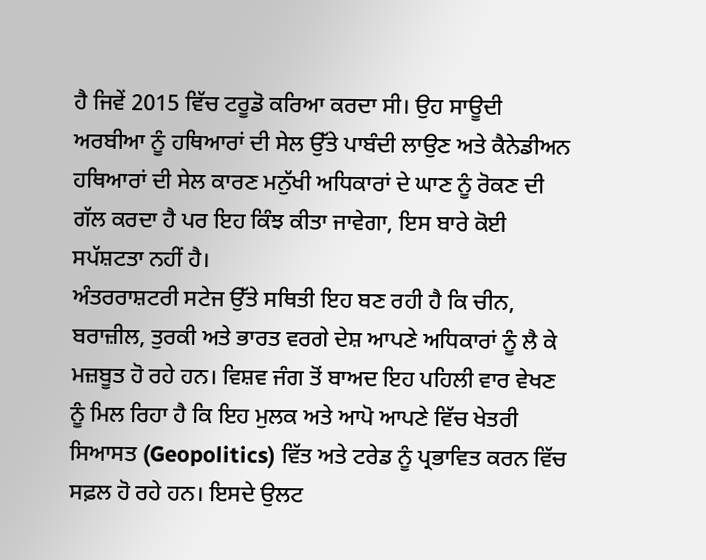ਹੈ ਜਿਵੇਂ 2015 ਵਿੱਚ ਟਰੂਡੋ ਕਰਿਆ ਕਰਦਾ ਸੀ। ਉਹ ਸਾਊਦੀ ਅਰਬੀਆ ਨੂੰ ਹਥਿਆਰਾਂ ਦੀ ਸੇਲ ਉੱਤੇ ਪਾਬੰਦੀ ਲਾਉਣ ਅਤੇ ਕੈਨੇਡੀਅਨ ਹਥਿਆਰਾਂ ਦੀ ਸੇਲ ਕਾਰਣ ਮਨੁੱਖੀ ਅਧਿਕਾਰਾਂ ਦੇ ਘਾਣ ਨੂੰ ਰੋਕਣ ਦੀ ਗੱਲ ਕਰਦਾ ਹੈ ਪਰ ਇਹ ਕਿੰਝ ਕੀਤਾ ਜਾਵੇਗਾ, ਇਸ ਬਾਰੇ ਕੋਈ ਸਪੱਸ਼ਟਤਾ ਨਹੀਂ ਹੈ।
ਅੰਤਰਰਾਸ਼ਟਰੀ ਸਟੇਜ ਉੱਤੇ ਸਥਿਤੀ ਇਹ ਬਣ ਰਹੀ ਹੈ ਕਿ ਚੀਨ, ਬਰਾਜ਼ੀਲ, ਤੁਰਕੀ ਅਤੇ ਭਾਰਤ ਵਰਗੇ ਦੇਸ਼ ਆਪਣੇ ਅਧਿਕਾਰਾਂ ਨੂੰ ਲੈ ਕੇ ਮਜ਼ਬੂਤ ਹੋ ਰਹੇ ਹਨ। ਵਿਸ਼ਵ ਜੰਗ ਤੋਂ ਬਾਅਦ ਇਹ ਪਹਿਲੀ ਵਾਰ ਵੇਖਣ ਨੂੰ ਮਿਲ ਰਿਹਾ ਹੈ ਕਿ ਇਹ ਮੁਲਕ ਅਤੇ ਆਪੋ ਆਪਣੇ ਵਿੱਚ ਖੇਤਰੀ ਸਿਆਸਤ (Geopolitics) ਵਿੱਤ ਅਤੇ ਟਰੇਡ ਨੂੰ ਪ੍ਰਭਾਵਿਤ ਕਰਨ ਵਿੱਚ ਸਫ਼ਲ ਹੋ ਰਹੇ ਹਨ। ਇਸਦੇ ਉਲਟ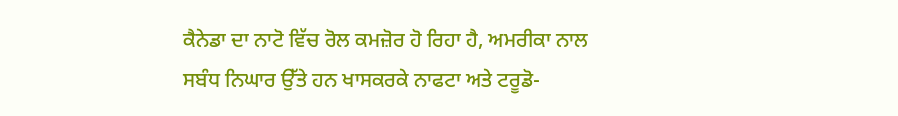ਕੈਨੇਡਾ ਦਾ ਨਾਟੋ ਵਿੱਚ ਰੋਲ ਕਮਜ਼ੋਰ ਹੋ ਰਿਹਾ ਹੈ, ਅਮਰੀਕਾ ਨਾਲ ਸਬੰਧ ਨਿਘਾਰ ਉੱਤੇ ਹਨ ਖਾਸਕਰਕੇ ਨਾਫਟਾ ਅਤੇ ਟਰੂਡੋ-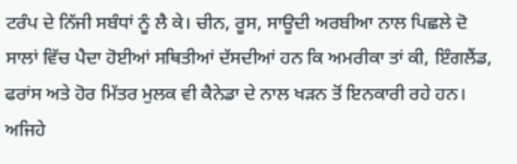ਟਰੰਪ ਦੇ ਨਿੱਜੀ ਸਬੰਧਾਂ ਨੂੰ ਲੈ ਕੇ। ਚੀਨ, ਰੂਸ, ਸਾਊਦੀ ਅਰਬੀਆ ਨਾਲ ਪਿਛਲੇ ਦੋ ਸਾਲਾਂ ਵਿੱਚ ਪੈਦਾ ਹੋਈਆਂ ਸਥਿਤੀਆਂ ਦੱਸਦੀਆਂ ਹਨ ਕਿ ਅਮਰੀਕਾ ਤਾਂ ਕੀ, ਇੰਗਲੈਂਡ, ਫਰਾਂਸ ਅਤੇ ਹੋਰ ਮਿੱਤਰ ਮੁਲਕ ਵੀ ਕੈਨੇਡਾ ਦੇ ਨਾਲ ਖੜਨ ਤੋਂ ਇਨਕਾਰੀ ਰਹੇ ਹਨ। ਅਜਿਹੇ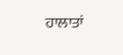ਹਾਲਾਤਾਂ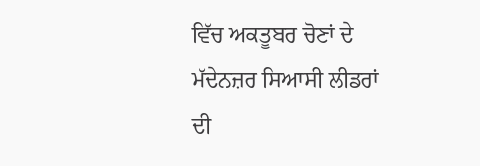ਵਿੱਚ ਅਕਤੂਬਰ ਚੋਣਾਂ ਦੇ ਮੱਦੇਨਜ਼ਰ ਸਿਆਸੀ ਲੀਡਰਾਂ ਦੀ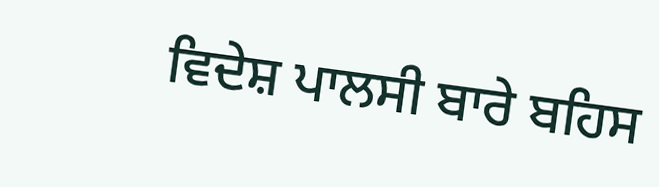ਵਿਦੇਸ਼ ਪਾਲਸੀ ਬਾਰੇ ਬਹਿਸ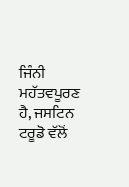ਜਿੰਨੀ ਮਹੱਤਵਪੂਰਣ ਹੈ, ਜਸਟਿਨ ਟਰੂਡੋ ਵੱਲੋਂ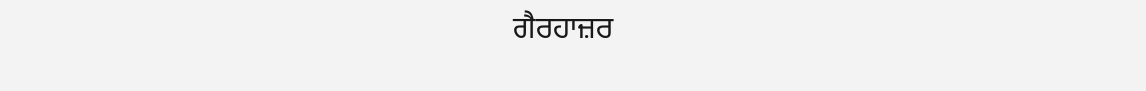ਗੈਰਹਾਜ਼ਰ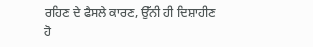ਰਹਿਣ ਦੇ ਫੈਸਲੇ ਕਾਰਣ, ਉੱਨੀ ਹੀ ਦਿਸ਼ਾਹੀਣ ਹੋ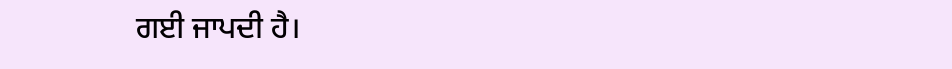ਗਈ ਜਾਪਦੀ ਹੈ।